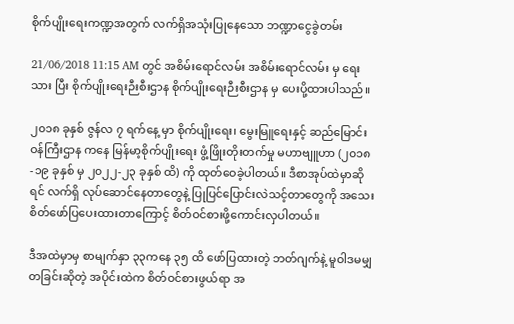စိုက်ပျိုးရေးကဏ္ဍအတွက် လက်ရှိအသုံးပြုနေသော ဘဏ္ဍာငွေခွဲတမ်း

21/06/2018 11:15 AM တွင် အစိမ်းရောင်လမ်း အစိမ်းရောင်လမ်း မှ ရေးသား ပြီး စိုက်ပျိုးရေးဉီးစီးဌာန စိုက်ပျိုးရေးဉီးစီးဌာန မှ ပေးပို့ထားပါသည်။

၂၀၁၈ ခုနှစ် ဇွန်လ ၇ ရက်နေ့ မှာ စိုက်ပျိုးရေး၊ မွေးမြူရေးနှင့် ဆည်မြောင်းဝန်ကြီးဌာန ကနေ မြန်မာ့စိုက်ပျိုးရေး ဖွံ့ဖြိုးတိုးတက်မှု မဟာဗျူဟာ (၂၀၁၈-၁၉ ခုနှစ် မှ ၂၀၂၂-၂၃ ခုနှစ် ထိ) ကို ထုတ်ဝေခဲ့ပါတယ်။ ဒီစာအုပ်ထဲမှာဆိုရင် လက်ရှိ လုပ်ဆောင်နေတာတွေနဲ့ ပြုပြင်ပြောင်းလဲသင့်တာတွေကို အသေးစိတ်ဖော်ပြပေးထားတာကြောင့် စိတ်ဝင်စားဖို့ကောင်းလှပါတယ်။

ဒီအထဲမှာမှ စာမျက်နှာ ၃၃ကနေ ၃၅ ထိ ဖော်ပြထားတဲ့ ဘတ်ဂျက်နဲ့ မူဝါဒမမျှတခြင်းဆိုတဲ့ အပိုင်းထဲက စိတ်ဝင်စားဖွယ်ရာ အ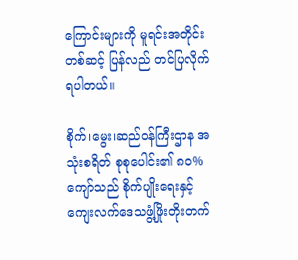ကြောင်းများကို မူရင်းအတိုင်း တစ်ဆင့် ပြန်လည် တင်ပြလိုက်ရပါတယ်။

စိုက်၊မွေး၊ဆည်ဝန်ကြီးဌာန အသုံးစရိတ် စုစုပေါင်း၏ ၈၀% ကျော်သည် စိုက်ပျိုးရေးနှင့် ကျေးလက်ဒေသဖွံ့ဖြိုးတိုးတက်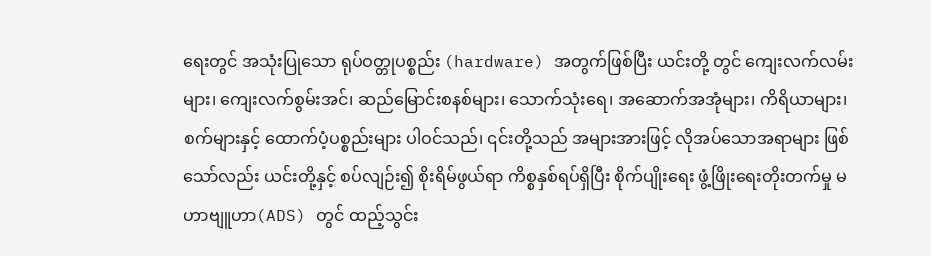ရေးတွင် အသုံးပြုသော ရုပ်ဝတ္တုပစ္စည်း (hardware) အတွက်ဖြစ်ပြီး ယင်းတို့ တွင် ကျေးလက်လမ်းများ၊ ကျေးလက်စွမ်းအင်၊ ဆည်မြောင်းစနစ်များ၊ သောက်သုံးရေ၊ အဆောက်အအုံများ၊ ကိရိယာများ၊ စက်များနှင့် ထောက်ပံ့ပစ္စည်းများ ပါဝင်သည်၊ ၎င်းတို့သည် အများအားဖြင့် လိုအပ်သောအရာများ ဖြစ်သော်လည်း ယင်းတို့နှင့် စပ်လျဉ်း၍ စိုးရိမ်ဖွယ်ရာ ကိစ္စနှစ်ရပ်ရှိပြီး စိုက်ပျိုးရေး ဖွံ့ဖြိုးရေးတိုးတက်မှု မဟာဗျူဟာ(ADS) တွင် ထည့်သွင်း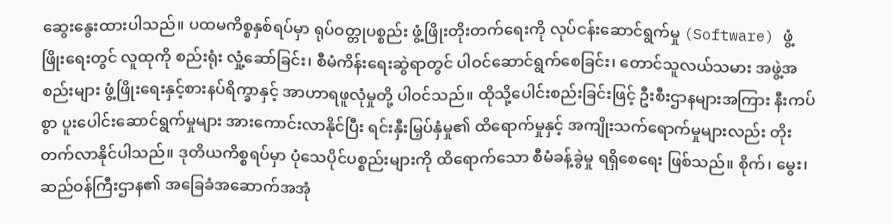ဆွေးနွေးထားပါသည်။ ပထမကိစ္စနှစ်ရပ်မှာ ရုပ်ဝတ္တုပစ္စည်း ဖွံ့ဖြိုးတိုးတက်ရေးကို လုပ်ငန်းဆောင်ရွက်မှု (Software) ဖွံ့ဖြိုးရေးတွင် လူထုကို စည်းရုံး လှုံ့ဆော်ခြင်း၊ စီမံကိန်းရေးဆွဲရာတွင် ပါဝင်ဆောင်ရွက်စေခြင်း၊ တောင်သူလယ်သမား အဖွဲ့အစည်းများ ဖွံ့ဖြိုးရေးနှင့်စားနပ်ရိက္ခာနှင့် အာဟာရဖူလုံမှုတို့ ပါဝင်သည်။ ထိုသို့ပေါင်းစည်းခြင်းဖြင့် ဦးစီးဌာနများအကြား နီးကပ်စွာ ပူးပေါင်းဆောင်ရွက်မှုများ အားကောင်းလာနိုင်ပြီး ရင်းနှီးမြှပ်နှံမှု၏ ထိရောက်မှုနှင့် အကျိုးသက်ရောက်မှုများလည်း တိုးတက်လာနိုင်ပါသည်။ ဒုတိယကိစ္စရပ်မှာ ပုံသေပိုင်ပစ္စည်းများကို ထိရောက်သော စီမံခန့်ခွဲမှု ရရှိစေရေး ဖြစ်သည်။ စိုက်၊ မွေး၊ ဆည်ဝန်ကြီးဌာန၏ အခြေခံအဆောက်အအုံ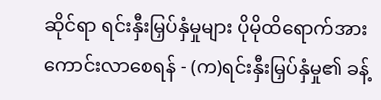ဆိုင်ရာ ရင်းနှီးမြှပ်နှံမှုများ ပိုမိုထိရောက်အားကောင်းလာစေရန် - (က)ရင်းနှီးမြှပ်နှံမှု၏ ခန့်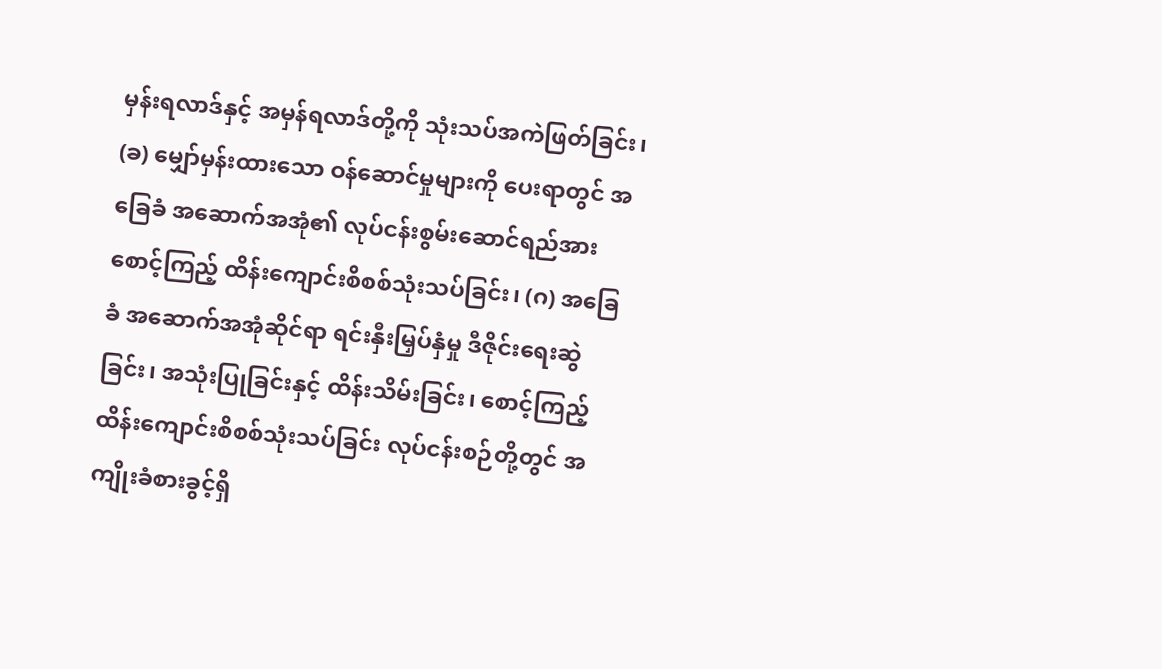မှန်းရလာဒ်နှင့် အမှန်ရလာဒ်တို့ကို သုံးသပ်အကဲဖြတ်ခြင်း၊ (ခ) မျှော်မှန်းထားသော ဝန်ဆောင်မှုများကို ပေးရာတွင် အခြေခံ အဆောက်အအုံ၏ လုပ်ငန်းစွမ်းဆောင်ရည်အား စောင့်ကြည့် ထိန်းကျောင်းစိစစ်သုံးသပ်ခြင်း၊ (ဂ) အခြေခံ အဆောက်အအုံဆိုင်ရာ ရင်းနှီးမြှပ်နှံမှု ဒီဇိုင်းရေးဆွဲခြင်း၊ အသုံးပြုခြင်းနှင့် ထိန်းသိမ်းခြင်း၊ စောင့်ကြည့်ထိန်းကျောင်းစိစစ်သုံးသပ်ခြင်း လုပ်ငန်းစဉ်တို့တွင် အကျိုးခံစားခွင့်ရှိ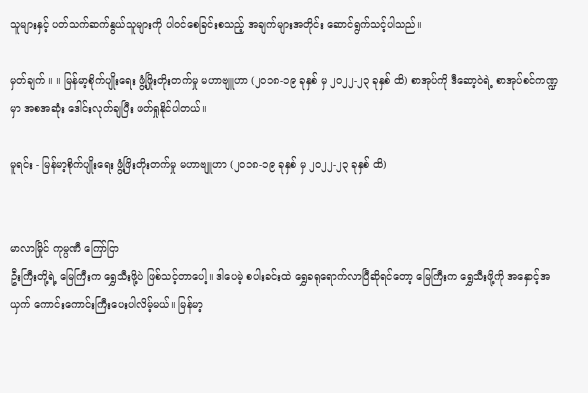သူများနှင့် ပတ်သက်ဆက်နွယ်သူများကို ပါဝင်စေခြင်းစသည့် အချက်များအတိုင်း ဆောင်ရွက်သင့်ပါသည်။

မှတ်ချက် ။ ။ မြန်မာ့စိုက်ပျိုးရေး ဖွံ့ဖြိုးတိုးတက်မှု မဟာဗျူဟာ (၂၀၁၈-၁၉ ခုနှစ် မှ ၂၀၂၂-၂၃ ခုနှစ် ထိ) စာအုပ်ကို ဒီဆော့ဝဲရဲ့ စာအုပ်စင်ကဏ္ဍမှာ အစအဆုံး ဒေါင်းလုတ်ချပြီး ဖတ်ရှုနိုင်ပါတယ်။

မူရင်း - မြန်မာ့စိုက်ပျိုးရေး ဖွံ့ဖြိးတိုးတက်မှု မဟာဗျူဟာ (၂၀၁၈-၁၉ ခုနှစ် မှ ၂၀၂၂-၂၃ ခုနှစ် ထိ)


မာလာမြိုင် ကုမ္ပဏီ ကြော်ငြာ
ဦးကြီးတို့ရဲ့ မြေကြီးက ရွှေသီးဖို့ပဲ ဖြစ်သင့်တာပေါ့။ ဒါပေမဲ့ စပါးခင်းထဲ ရွှေခရုရောက်လာပြီဆိုရင်တော့ မြေကြီးက ရွှေသီးဖို့ကို အနှောင့်အယှက် ကောင်းကောင်းကြီးပေးပါလိမ့်မယ်။ မြန်မာ့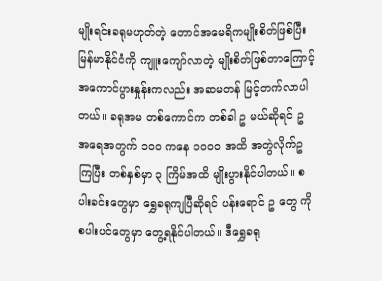မျိုးရင်းခရုမဟုတ်တဲ့ တောင်အမေရိကမျိုးစိတ်ဖြစ်ပြီး မြန်မာနိုင်ငံကို ကျူးကျော်လာတဲ့ မျိုးစိတ်ဖြစ်တာကြောင့် အကောင်ပွားနှုန်းကလည်း အဆမတန် မြင့်တက်လာပါတယ်။ ခရုအမ တစ်ကောင်က တစ်ခါ ဥ မယ်ဆိုရင် ဥအရေအတွက် ၁၀၀ ကနေ ၁၀၀၀ အထိ အတွဲလိုက်ဥကြပြီး တစ်နှစ်မှာ ၃ ကြိမ်အထိ မျိုးပွားနိုင်ပါတယ်။ စပါးခင်းတွေမှာ ရွှေခရုကျပြီဆိုရင် ပန်းရောင် ဥ တွေ ကို စပါးပင်တွေမှာ တွေ့ရနိုင်ပါတယ်။ ဒီရွှေခရု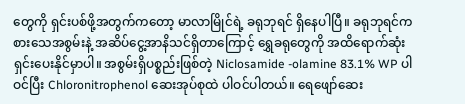တွေကို ရှင်းပစ်ဖို့အတွက်ကတော့ မာလာမြိုင်ရဲ့ ခရုဘုရင် ရှိနေပါပြီ။ ခရုဘုရင်က စားသေအစွမ်းနဲ့ အဆိပ်ငွေ့အာနိသင်ရှိတာကြောင့် ရွှေခရုတွေကို အထိရောက်ဆုံး ရှင်းပေးနိုင်မှာပါ။ အစွမ်းရှိပစ္စည်းဖြစ်တဲ့ Niclosamide -olamine 83.1% WP ပါဝင်ပြီး Chloronitrophenol ဆေးအုပ်စုထဲ ပါဝင်ပါတယ်။ ရေဖျော်ဆေး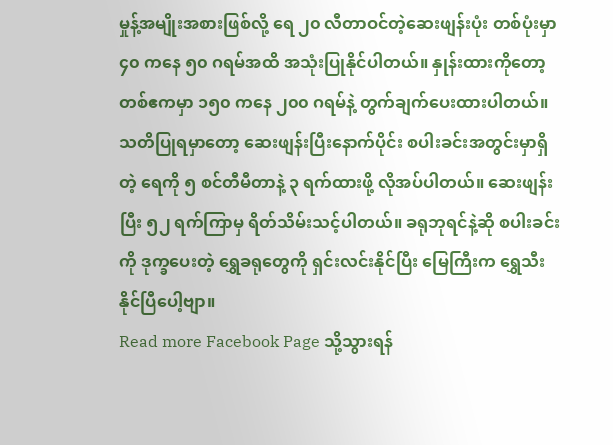မှုန့်အမျိုးအစားဖြစ်လို့ ရေ ၂၀ လီတာဝင်တဲ့ဆေးဖျန်းပုံး တစ်ပုံးမှာ ၄၀ ကနေ ၅၀ ဂရမ်အထိ အသုံးပြုနိုင်ပါတယ်။ နှုန်းထားကိုတော့ တစ်ဧကမှာ ၁၅၀ ကနေ ၂၀၀ ဂရမ်နဲ့ တွက်ချက်ပေးထားပါတယ်။ သတိပြုရမှာတော့ ဆေးဖျန်းပြီးနောက်ပိုင်း စပါးခင်းအတွင်းမှာရှိတဲ့ ရေကို ၅ စင်တီမီတာနဲ့ ၃ ရက်ထားဖို့ လိုအပ်ပါတယ်။ ဆေးဖျန်းပြီး ၅၂ ရက်ကြာမှ ရိတ်သိမ်းသင့်ပါတယ်။ ခရုဘုရင်နဲ့ဆို စပါးခင်းကို ဒုက္ခပေးတဲ့ ရွှေခရုတွေကို ရှင်းလင်းနိုင်ပြီး မြေကြီးက ရွှေသီးနိုင်ပြီပေါ့ဗျာ။
Read more Facebook Page သို့သွားရန်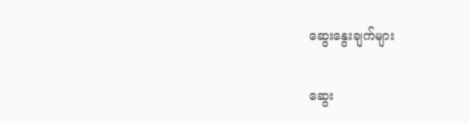ဆွေးနွေးချက်များ

ဆွေး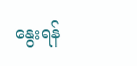နွေးရန်